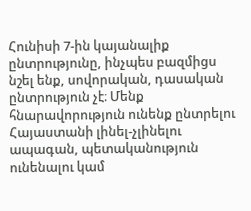Հունիսի 7-ին կայանալիք ընտրությունը, ինչպես բազմիցս նշել ենք, սովորական, դասական ընտրություն չէ։ Մենք հնարավորություն ունենք ընտրելու Հայաստանի լինել-չլինելու ապագան, պետականություն ունենալու կամ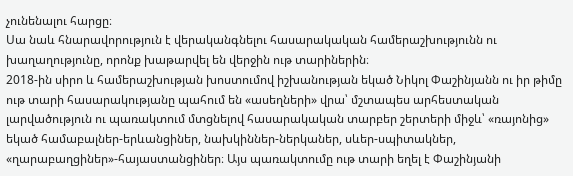չունենալու հարցը։
Սա նաև հնարավորություն է վերականգնելու հասարակական համերաշխությունն ու խաղաղությունը, որոնք խաթարվել են վերջին ութ տարիներին։
2018-ին սիրո և համերաշխության խոստումով իշխանության եկած Նիկոլ Փաշինյանն ու իր թիմը ութ տարի հասարակությանը պահում են «ասեղների» վրա՝ մշտապես արհեստական լարվածություն ու պառակտում մտցնելով հասարակական տարբեր շերտերի միջև՝ «ռայոնից» եկած համաբալներ-երևանցիներ, նախկիններ-ներկաներ, սևեր-սպիտակներ, «ղարաբաղցիներ»-հայաստանցիներ։ Այս պառակտումը ութ տարի եղել է Փաշինյանի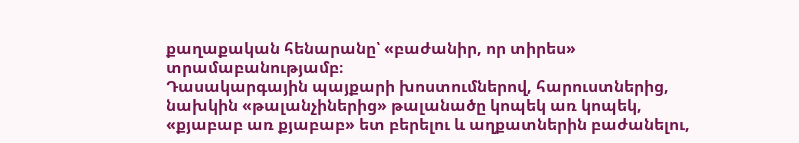քաղաքական հենարանը՝ «բաժանիր, որ տիրես» տրամաբանությամբ։
Դասակարգային պայքարի խոստումներով, հարուստներից, նախկին «թալանչիներից» թալանածը կոպեկ առ կոպեկ, «քյաբաբ առ քյաբաբ» ետ բերելու և աղքատներին բաժանելու,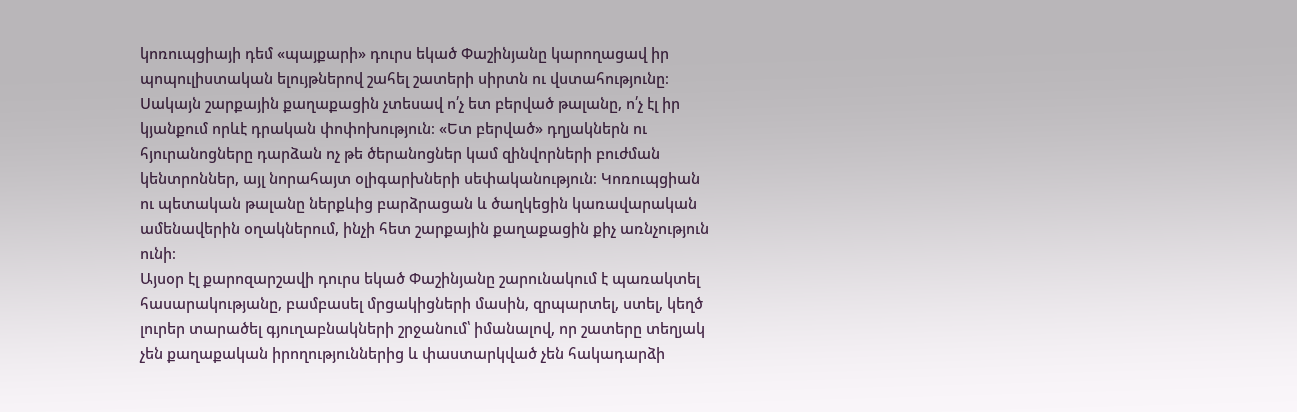կոռուպցիայի դեմ «պայքարի» դուրս եկած Փաշինյանը կարողացավ իր պոպուլիստական ելույթներով շահել շատերի սիրտն ու վստահությունը։ Սակայն շարքային քաղաքացին չտեսավ ո՛չ ետ բերված թալանը, ո՛չ էլ իր կյանքում որևէ դրական փոփոխություն։ «Ետ բերված» դղյակներն ու հյուրանոցները դարձան ոչ թե ծերանոցներ կամ զինվորների բուժման կենտրոններ, այլ նորահայտ օլիգարխների սեփականություն։ Կոռուպցիան ու պետական թալանը ներքևից բարձրացան և ծաղկեցին կառավարական ամենավերին օղակներում, ինչի հետ շարքային քաղաքացին քիչ առնչություն ունի։
Այսօր էլ քարոզարշավի դուրս եկած Փաշինյանը շարունակում է պառակտել հասարակությանը, բամբասել մրցակիցների մասին, զրպարտել, ստել, կեղծ լուրեր տարածել գյուղաբնակների շրջանում՝ իմանալով, որ շատերը տեղյակ չեն քաղաքական իրողություններից և փաստարկված չեն հակադարձի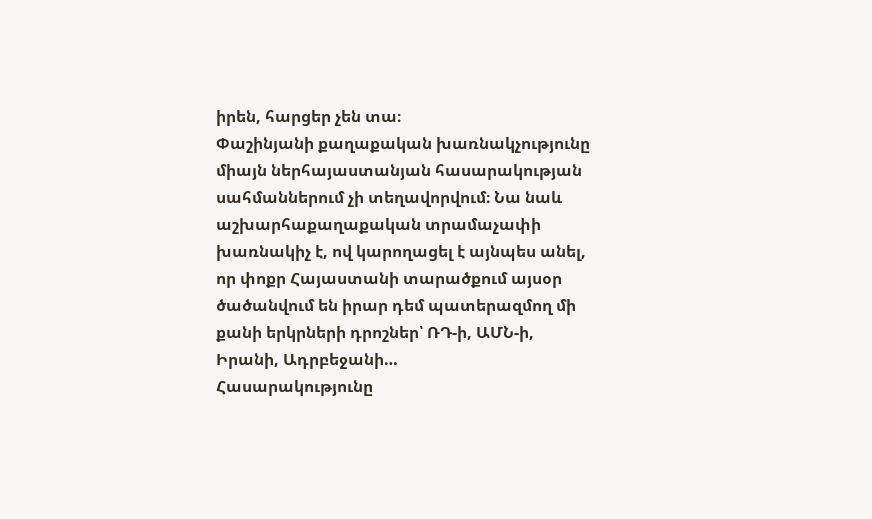իրեն, հարցեր չեն տա։
Փաշինյանի քաղաքական խառնակչությունը միայն ներհայաստանյան հասարակության սահմաններում չի տեղավորվում։ Նա նաև աշխարհաքաղաքական տրամաչափի խառնակիչ է, ով կարողացել է այնպես անել, որ փոքր Հայաստանի տարածքում այսօր ծածանվում են իրար դեմ պատերազմող մի քանի երկրների դրոշներ՝ ՌԴ-ի, ԱՄՆ-ի, Իրանի, Ադրբեջանի…
Հասարակությունը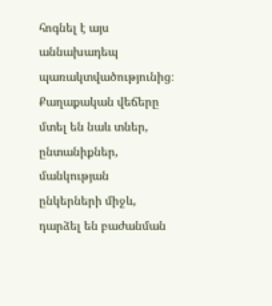հոգնել է այս աննախադեպ պառակտվածությունից։ Քաղաքական վեճերը մտել են նաև տներ, ընտանիքներ, մանկության ընկերների միջև, դարձել են բաժանման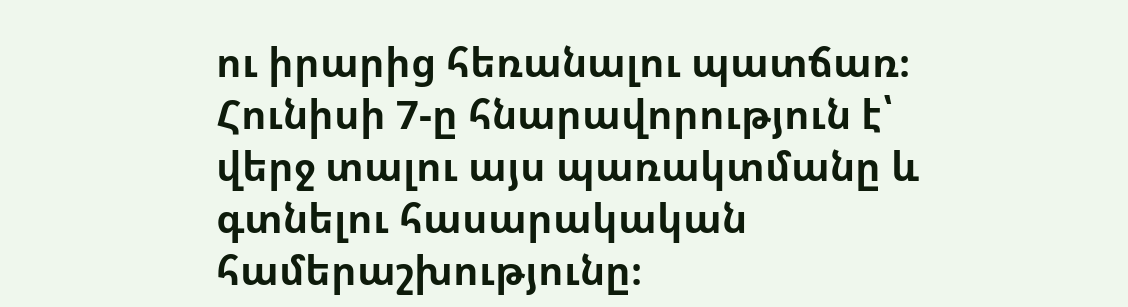ու իրարից հեռանալու պատճառ։
Հունիսի 7-ը հնարավորություն է՝ վերջ տալու այս պառակտմանը և գտնելու հասարակական համերաշխությունը։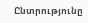Ընտրությունը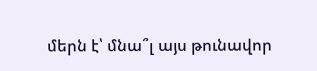մերն է՝ մնա՞լ այս թունավոր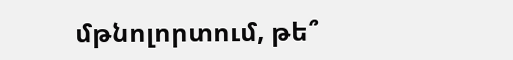մթնոլորտում, թե՞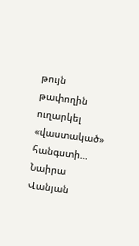թույն թափողին ուղարկել «վաստակած» հանգստի…
Նաիրա Վանյան